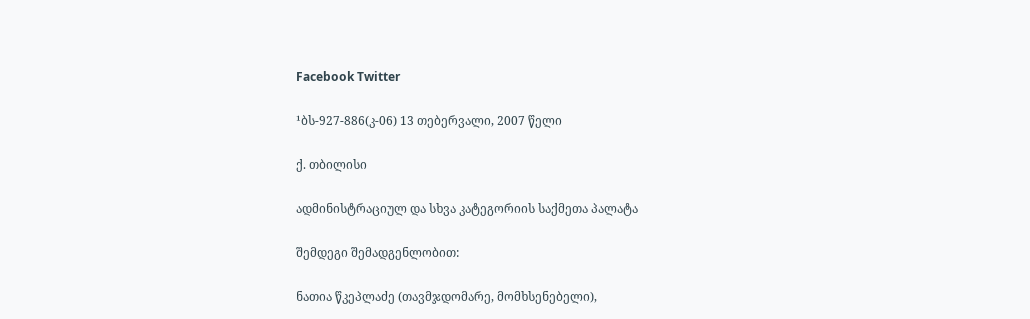Facebook Twitter

¹ბს-927-886(კ-06) 13 თებერვალი, 2007 წელი

ქ. თბილისი

ადმინისტრაციულ და სხვა კატეგორიის საქმეთა პალატა

შემდეგი შემადგენლობით:

ნათია წკეპლაძე (თავმჯდომარე, მომხსენებელი),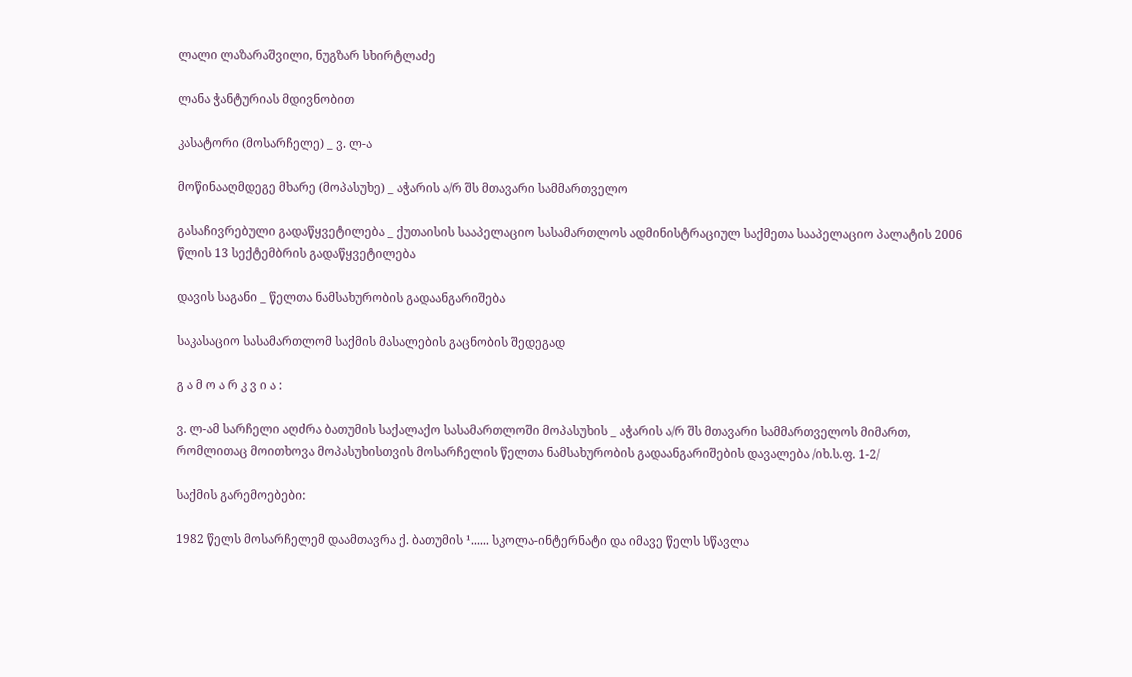ლალი ლაზარაშვილი, ნუგზარ სხირტლაძე

ლანა ჭანტურიას მდივნობით

კასატორი (მოსარჩელე) _ ვ. ლ-ა

მოწინააღმდეგე მხარე (მოპასუხე) _ აჭარის ა/რ შს მთავარი სამმართველო

გასაჩივრებული გადაწყვეტილება _ ქუთაისის სააპელაციო სასამართლოს ადმინისტრაციულ საქმეთა სააპელაციო პალატის 2006 წლის 13 სექტემბრის გადაწყვეტილება

დავის საგანი _ წელთა ნამსახურობის გადაანგარიშება

საკასაციო სასამართლომ საქმის მასალების გაცნობის შედეგად

გ ა მ ო ა რ კ ვ ი ა :

ვ. ლ-ამ სარჩელი აღძრა ბათუმის საქალაქო სასამართლოში მოპასუხის _ აჭარის ა/რ შს მთავარი სამმართველოს მიმართ, რომლითაც მოითხოვა მოპასუხისთვის მოსარჩელის წელთა ნამსახურობის გადაანგარიშების დავალება /იხ.ს.ფ. 1-2/

საქმის გარემოებები:

1982 წელს მოსარჩელემ დაამთავრა ქ. ბათუმის ¹...... სკოლა-ინტერნატი და იმავე წელს სწავლა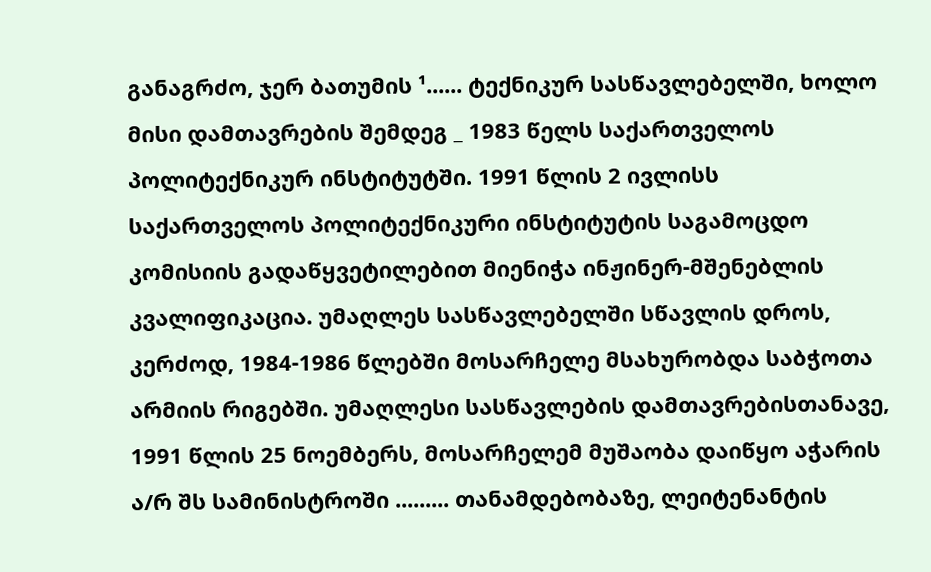განაგრძო, ჯერ ბათუმის ¹...... ტექნიკურ სასწავლებელში, ხოლო მისი დამთავრების შემდეგ _ 1983 წელს საქართველოს პოლიტექნიკურ ინსტიტუტში. 1991 წლის 2 ივლისს საქართველოს პოლიტექნიკური ინსტიტუტის საგამოცდო კომისიის გადაწყვეტილებით მიენიჭა ინჟინერ-მშენებლის კვალიფიკაცია. უმაღლეს სასწავლებელში სწავლის დროს, კერძოდ, 1984-1986 წლებში მოსარჩელე მსახურობდა საბჭოთა არმიის რიგებში. უმაღლესი სასწავლების დამთავრებისთანავე, 1991 წლის 25 ნოემბერს, მოსარჩელემ მუშაობა დაიწყო აჭარის ა/რ შს სამინისტროში ......... თანამდებობაზე, ლეიტენანტის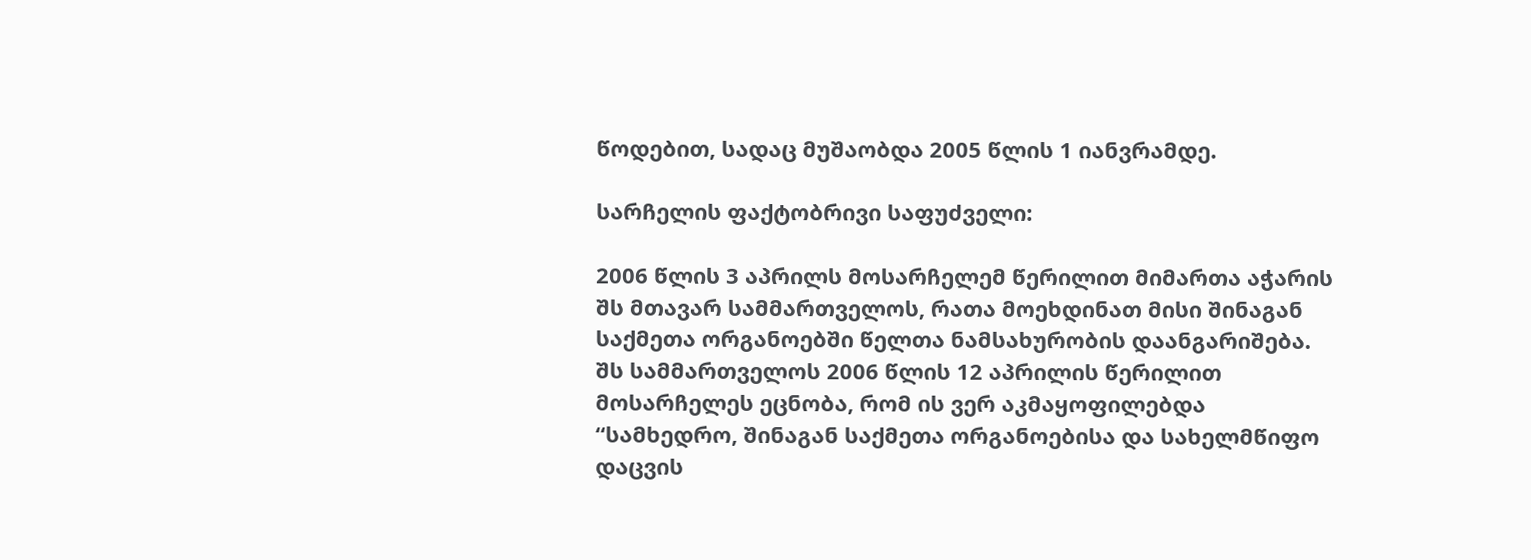წოდებით, სადაც მუშაობდა 2005 წლის 1 იანვრამდე.

სარჩელის ფაქტობრივი საფუძველი:

2006 წლის 3 აპრილს მოსარჩელემ წერილით მიმართა აჭარის შს მთავარ სამმართველოს, რათა მოეხდინათ მისი შინაგან საქმეთა ორგანოებში წელთა ნამსახურობის დაანგარიშება. შს სამმართველოს 2006 წლის 12 აპრილის წერილით მოსარჩელეს ეცნობა, რომ ის ვერ აკმაყოფილებდა “სამხედრო, შინაგან საქმეთა ორგანოებისა და სახელმწიფო დაცვის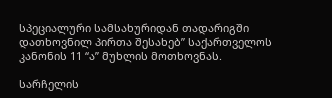სპეციალური სამსახურიდან თადარიგში დათხოვნილ პირთა შესახებ” საქართველოს კანონის 11 “ა” მუხლის მოთხოვნას.

სარჩელის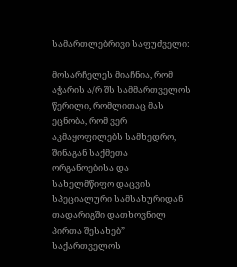სამართლებრივი საფუძველი:

მოსარჩელეს მიაჩნია, რომ აჭარის ა/რ შს სამმართველოს წერილი, რომლითაც მას ეცნობა, რომ ვერ აკმაყოფილებს სამხედრო, შინაგან საქმეთა ორგანოებისა და სახელმწიფო დაცვის სპეციალური სამსახურიდან თადარიგში დათხოვნილ პირთა შესახებ” საქართველოს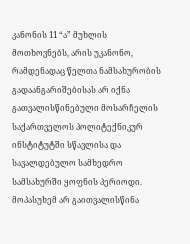კანონის 11 “ა” მუხლის მოთხოვნებს, არის უკანონო, რამდენადაც წელთა ნამსახურობის გადაანგარიშებისას არ იქნა გათვალისწინებული მოსარჩელის საქართველოს პოლიტექნიკურ ინსტიტუტში სწავლისა და სავალდებულო სამხედრო სამსახურში ყოფნის პერიოდი. მოპასუხემ არ გაითვალისწინა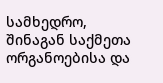სამხედრო, შინაგან საქმეთა ორგანოებისა და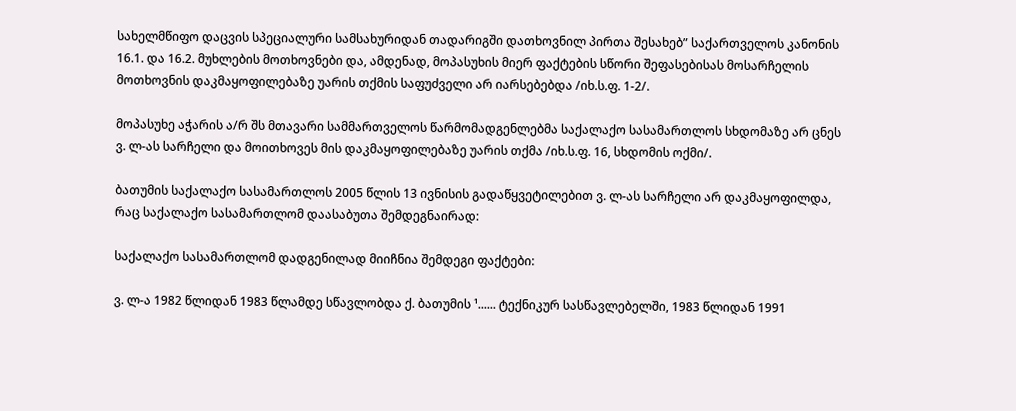სახელმწიფო დაცვის სპეციალური სამსახურიდან თადარიგში დათხოვნილ პირთა შესახებ” საქართველოს კანონის 16.1. და 16.2. მუხლების მოთხოვნები და, ამდენად, მოპასუხის მიერ ფაქტების სწორი შეფასებისას მოსარჩელის მოთხოვნის დაკმაყოფილებაზე უარის თქმის საფუძველი არ იარსებებდა /იხ.ს.ფ. 1-2/.

მოპასუხე აჭარის ა/რ შს მთავარი სამმართველოს წარმომადგენლებმა საქალაქო სასამართლოს სხდომაზე არ ცნეს ვ. ლ-ას სარჩელი და მოითხოვეს მის დაკმაყოფილებაზე უარის თქმა /იხ.ს.ფ. 16, სხდომის ოქმი/.

ბათუმის საქალაქო სასამართლოს 2005 წლის 13 ივნისის გადაწყვეტილებით ვ. ლ-ას სარჩელი არ დაკმაყოფილდა, რაც საქალაქო სასამართლომ დაასაბუთა შემდეგნაირად:

საქალაქო სასამართლომ დადგენილად მიიჩნია შემდეგი ფაქტები:

ვ. ლ-ა 1982 წლიდან 1983 წლამდე სწავლობდა ქ. ბათუმის ¹...... ტექნიკურ სასწავლებელში, 1983 წლიდან 1991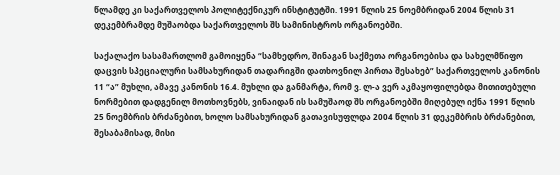წლამდე კი საქართველოს პოლიტექნიკურ ინსტიტუტში. 1991 წლის 25 ნოემბრიდან 2004 წლის 31 დეკემბრამდე მუშაობდა საქართველოს შს სამინისტროს ორგანოებში.

საქალაქო სასამართლომ გამოიყენა “სამხედრო, შინაგან საქმეთა ორგანოებისა და სახელმწიფო დაცვის სპეციალური სამსახურიდან თადარიგში დათხოვნილ პირთა შესახებ” საქართველოს კანონის 11 “ა” მუხლი, ამავე კანონის 16.4. მუხლი და განმარტა, რომ ვ. ლ-ა ვერ აკმაყოფილებდა მითითებული ნორმებით დადგენილ მოთხოვნებს, ვინაიდან ის სამუშაოდ შს ორგანოებში მიღებულ იქნა 1991 წლის 25 ნოემბრის ბრძანებით, ხოლო სამსახურიდან გათავისუფლდა 2004 წლის 31 დეკემბრის ბრძანებით, შესაბამისად, მისი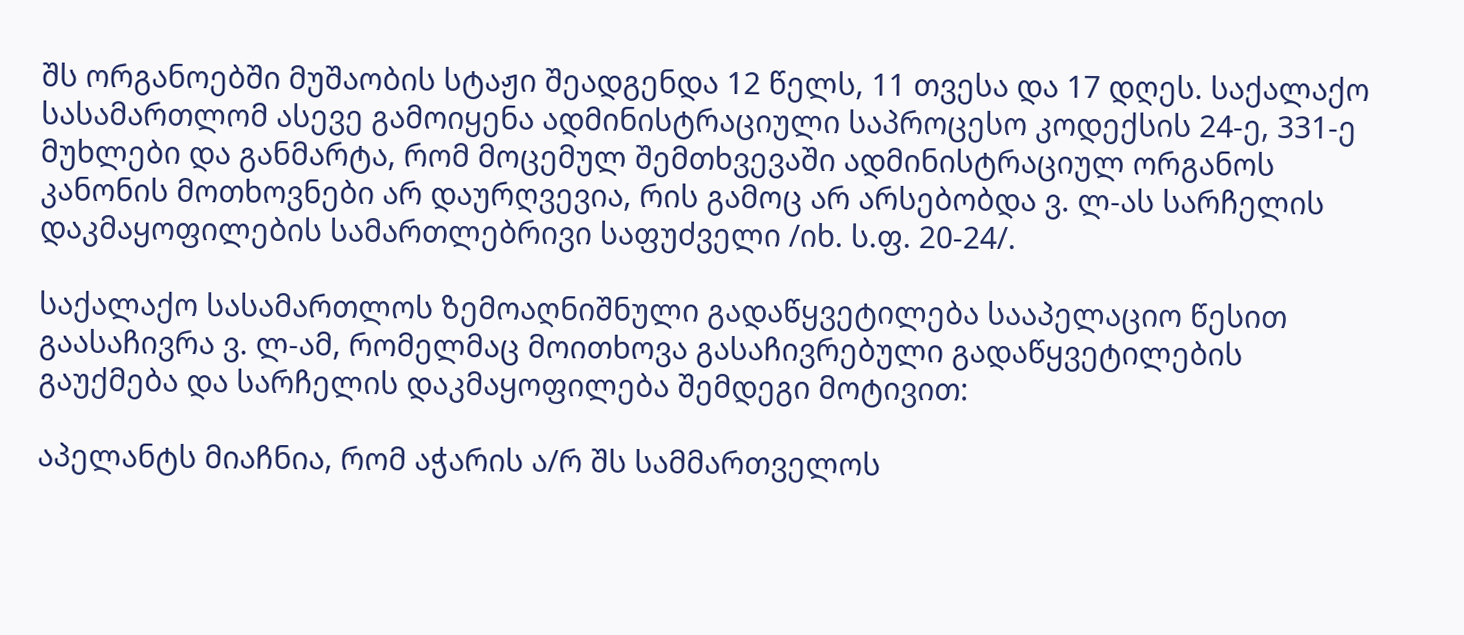შს ორგანოებში მუშაობის სტაჟი შეადგენდა 12 წელს, 11 თვესა და 17 დღეს. საქალაქო სასამართლომ ასევე გამოიყენა ადმინისტრაციული საპროცესო კოდექსის 24-ე, 331-ე მუხლები და განმარტა, რომ მოცემულ შემთხვევაში ადმინისტრაციულ ორგანოს კანონის მოთხოვნები არ დაურღვევია, რის გამოც არ არსებობდა ვ. ლ-ას სარჩელის დაკმაყოფილების სამართლებრივი საფუძველი /იხ. ს.ფ. 20-24/.

საქალაქო სასამართლოს ზემოაღნიშნული გადაწყვეტილება სააპელაციო წესით გაასაჩივრა ვ. ლ-ამ, რომელმაც მოითხოვა გასაჩივრებული გადაწყვეტილების გაუქმება და სარჩელის დაკმაყოფილება შემდეგი მოტივით:

აპელანტს მიაჩნია, რომ აჭარის ა/რ შს სამმართველოს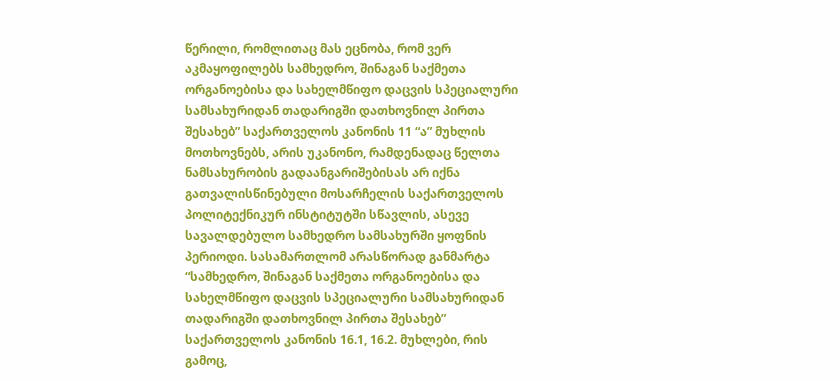წერილი, რომლითაც მას ეცნობა, რომ ვერ აკმაყოფილებს სამხედრო, შინაგან საქმეთა ორგანოებისა და სახელმწიფო დაცვის სპეციალური სამსახურიდან თადარიგში დათხოვნილ პირთა შესახებ” საქართველოს კანონის 11 “ა” მუხლის მოთხოვნებს, არის უკანონო, რამდენადაც წელთა ნამსახურობის გადაანგარიშებისას არ იქნა გათვალისწინებული მოსარჩელის საქართველოს პოლიტექნიკურ ინსტიტუტში სწავლის, ასევე სავალდებულო სამხედრო სამსახურში ყოფნის პერიოდი. სასამართლომ არასწორად განმარტა “სამხედრო, შინაგან საქმეთა ორგანოებისა და სახელმწიფო დაცვის სპეციალური სამსახურიდან თადარიგში დათხოვნილ პირთა შესახებ” საქართველოს კანონის 16.1, 16.2. მუხლები, რის გამოც,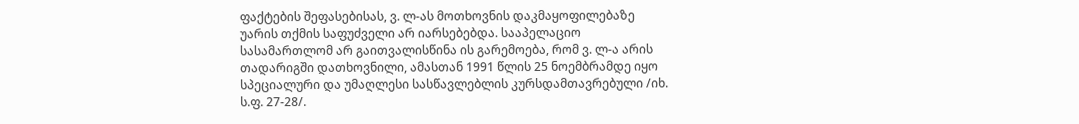ფაქტების შეფასებისას, ვ. ლ-ას მოთხოვნის დაკმაყოფილებაზე უარის თქმის საფუძველი არ იარსებებდა. სააპელაციო სასამართლომ არ გაითვალისწინა ის გარემოება, რომ ვ. ლ-ა არის თადარიგში დათხოვნილი, ამასთან 1991 წლის 25 ნოემბრამდე იყო სპეციალური და უმაღლესი სასწავლებლის კურსდამთავრებული /იხ. ს.ფ. 27-28/.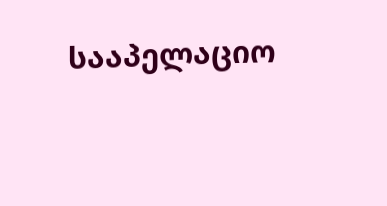სააპელაციო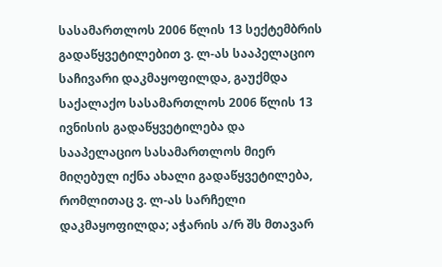სასამართლოს 2006 წლის 13 სექტემბრის გადაწყვეტილებით ვ. ლ-ას სააპელაციო საჩივარი დაკმაყოფილდა, გაუქმდა საქალაქო სასამართლოს 2006 წლის 13 ივნისის გადაწყვეტილება და სააპელაციო სასამართლოს მიერ მიღებულ იქნა ახალი გადაწყვეტილება, რომლითაც ვ. ლ-ას სარჩელი დაკმაყოფილდა; აჭარის ა/რ შს მთავარ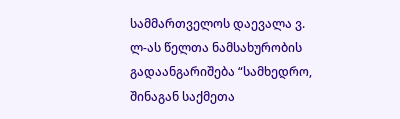სამმართველოს დაევალა ვ. ლ-ას წელთა ნამსახურობის გადაანგარიშება “სამხედრო, შინაგან საქმეთა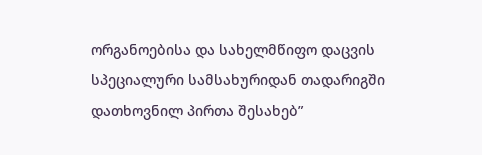ორგანოებისა და სახელმწიფო დაცვის სპეციალური სამსახურიდან თადარიგში დათხოვნილ პირთა შესახებ”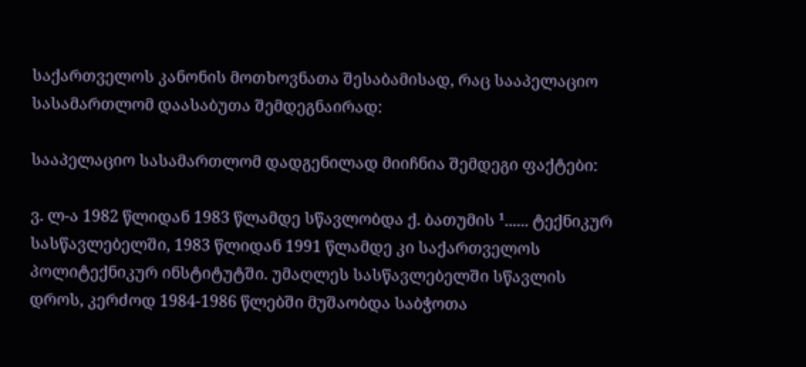საქართველოს კანონის მოთხოვნათა შესაბამისად, რაც სააპელაციო სასამართლომ დაასაბუთა შემდეგნაირად:

სააპელაციო სასამართლომ დადგენილად მიიჩნია შემდეგი ფაქტები:

ვ. ლ-ა 1982 წლიდან 1983 წლამდე სწავლობდა ქ. ბათუმის ¹...... ტექნიკურ სასწავლებელში, 1983 წლიდან 1991 წლამდე კი საქართველოს პოლიტექნიკურ ინსტიტუტში. უმაღლეს სასწავლებელში სწავლის დროს, კერძოდ 1984-1986 წლებში მუშაობდა საბჭოთა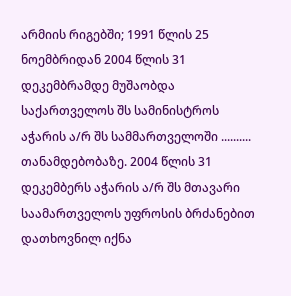არმიის რიგებში; 1991 წლის 25 ნოემბრიდან 2004 წლის 31 დეკემბრამდე მუშაობდა საქართველოს შს სამინისტროს აჭარის ა/რ შს სამმართველოში .......... თანამდებობაზე. 2004 წლის 31 დეკემბერს აჭარის ა/რ შს მთავარი საამართველოს უფროსის ბრძანებით დათხოვნილ იქნა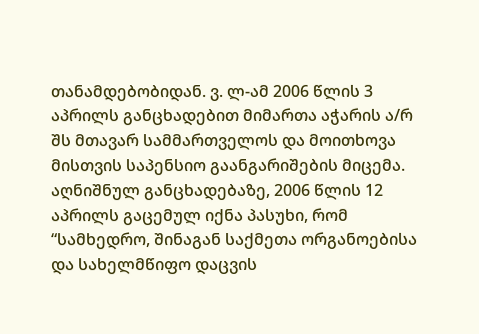თანამდებობიდან. ვ. ლ-ამ 2006 წლის 3 აპრილს განცხადებით მიმართა აჭარის ა/რ შს მთავარ სამმართველოს და მოითხოვა მისთვის საპენსიო გაანგარიშების მიცემა. აღნიშნულ განცხადებაზე, 2006 წლის 12 აპრილს გაცემულ იქნა პასუხი, რომ “სამხედრო, შინაგან საქმეთა ორგანოებისა და სახელმწიფო დაცვის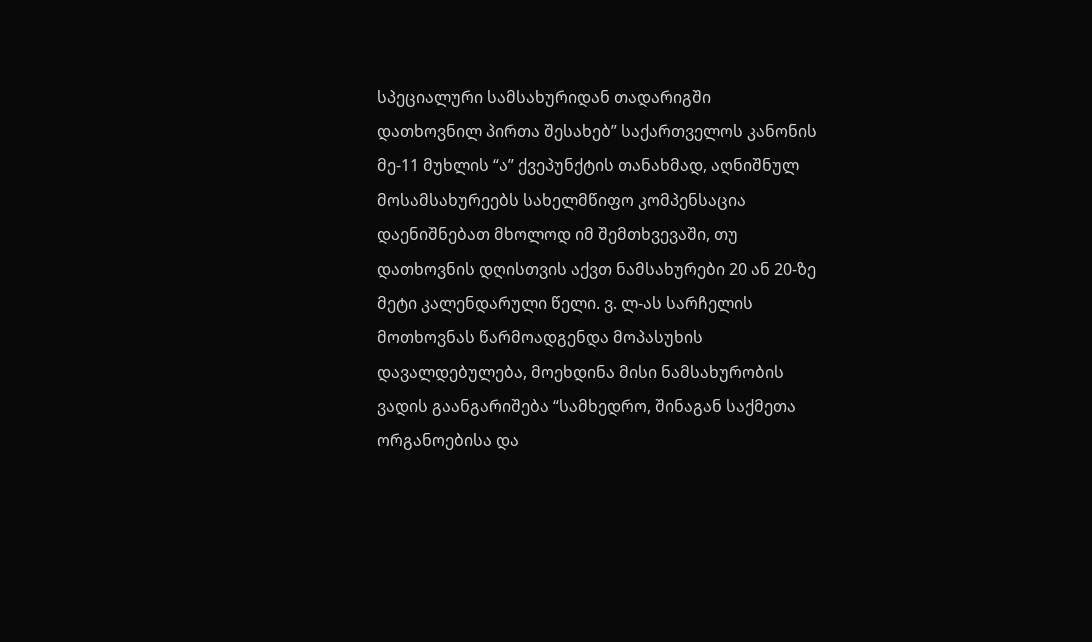სპეციალური სამსახურიდან თადარიგში დათხოვნილ პირთა შესახებ” საქართველოს კანონის მე-11 მუხლის “ა” ქვეპუნქტის თანახმად, აღნიშნულ მოსამსახურეებს სახელმწიფო კომპენსაცია დაენიშნებათ მხოლოდ იმ შემთხვევაში, თუ დათხოვნის დღისთვის აქვთ ნამსახურები 20 ან 20-ზე მეტი კალენდარული წელი. ვ. ლ-ას სარჩელის მოთხოვნას წარმოადგენდა მოპასუხის დავალდებულება, მოეხდინა მისი ნამსახურობის ვადის გაანგარიშება “სამხედრო, შინაგან საქმეთა ორგანოებისა და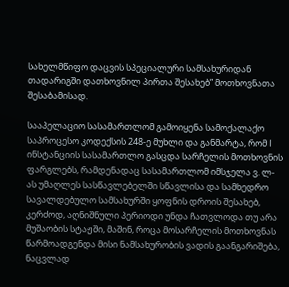სახელმწიფო დაცვის სპეციალური სამსახურიდან თადარიგში დათხოვნილ პირთა შესახებ” მოთხოვნათა შესაბამისად.

სააპელაციო სასამართლომ გამოიყენა სამოქალაქო საპროცესო კოდექსის 248-ე მუხლი და განმარტა, რომ I ინსტანციის სასამართლო გასცდა სარჩელის მოთხოვნის ფარგლებს, რამდენადაც სასამართლომ იმსჯელა ვ. ლ-ას უმაღლეს სასწავლებელში სწავლისა და სამხედრო სავალდებულო სამსახურში ყოფნის დროის შესახებ, კერძოდ, აღნიშნული პერიოდი უნდა ჩათვლოდა თუ არა მუშაობის სტაჟში, მაშინ, როცა მოსარჩელის მოთხოვნას წარმოადგენდა მისი ნამსახურობის ვადის გაანგარიშება, ნაცვლად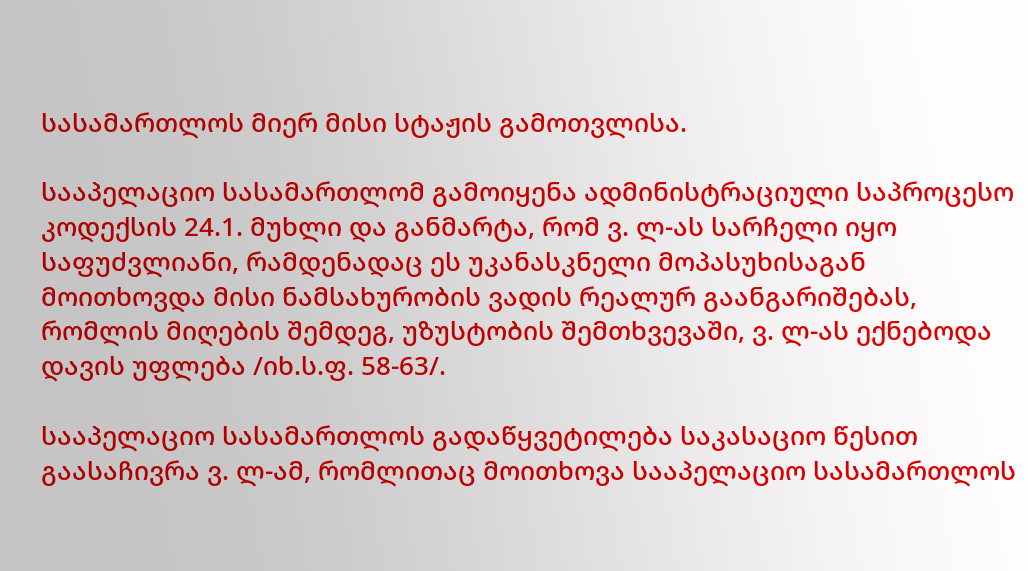სასამართლოს მიერ მისი სტაჟის გამოთვლისა.

სააპელაციო სასამართლომ გამოიყენა ადმინისტრაციული საპროცესო კოდექსის 24.1. მუხლი და განმარტა, რომ ვ. ლ-ას სარჩელი იყო საფუძვლიანი, რამდენადაც ეს უკანასკნელი მოპასუხისაგან მოითხოვდა მისი ნამსახურობის ვადის რეალურ გაანგარიშებას, რომლის მიღების შემდეგ, უზუსტობის შემთხვევაში, ვ. ლ-ას ექნებოდა დავის უფლება /იხ.ს.ფ. 58-63/.

სააპელაციო სასამართლოს გადაწყვეტილება საკასაციო წესით გაასაჩივრა ვ. ლ-ამ, რომლითაც მოითხოვა სააპელაციო სასამართლოს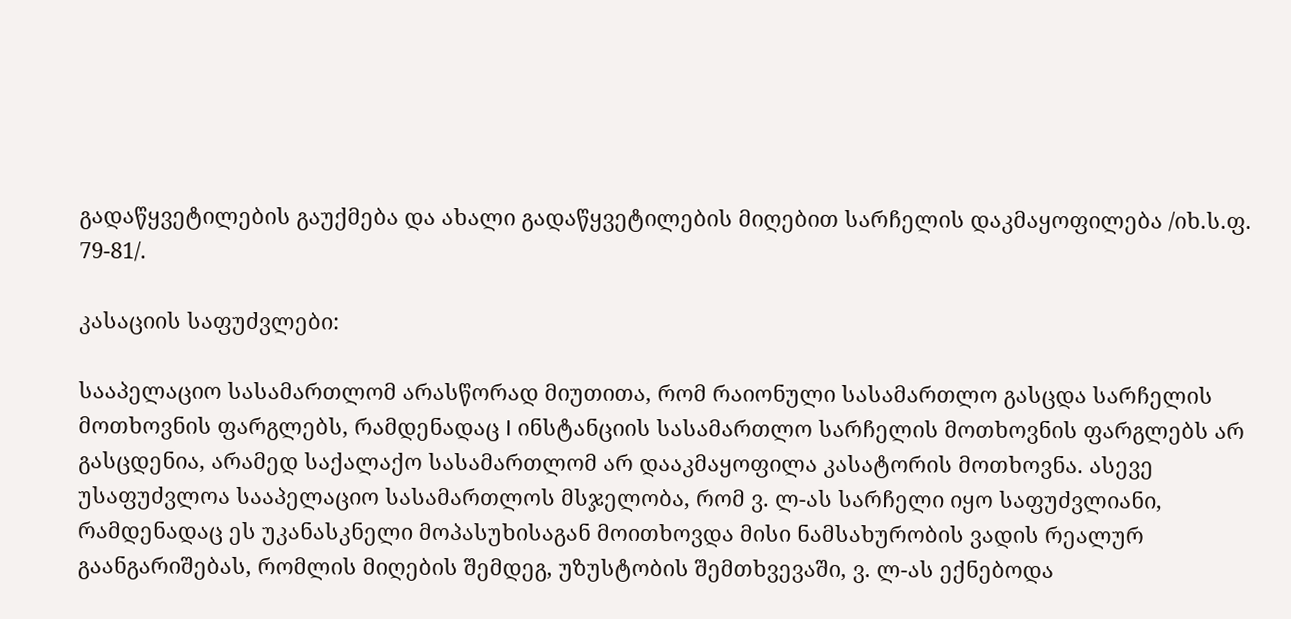გადაწყვეტილების გაუქმება და ახალი გადაწყვეტილების მიღებით სარჩელის დაკმაყოფილება /იხ.ს.ფ. 79-81/.

კასაციის საფუძვლები:

სააპელაციო სასამართლომ არასწორად მიუთითა, რომ რაიონული სასამართლო გასცდა სარჩელის მოთხოვნის ფარგლებს, რამდენადაც I ინსტანციის სასამართლო სარჩელის მოთხოვნის ფარგლებს არ გასცდენია, არამედ საქალაქო სასამართლომ არ დააკმაყოფილა კასატორის მოთხოვნა. ასევე უსაფუძვლოა სააპელაციო სასამართლოს მსჯელობა, რომ ვ. ლ-ას სარჩელი იყო საფუძვლიანი, რამდენადაც ეს უკანასკნელი მოპასუხისაგან მოითხოვდა მისი ნამსახურობის ვადის რეალურ გაანგარიშებას, რომლის მიღების შემდეგ, უზუსტობის შემთხვევაში, ვ. ლ-ას ექნებოდა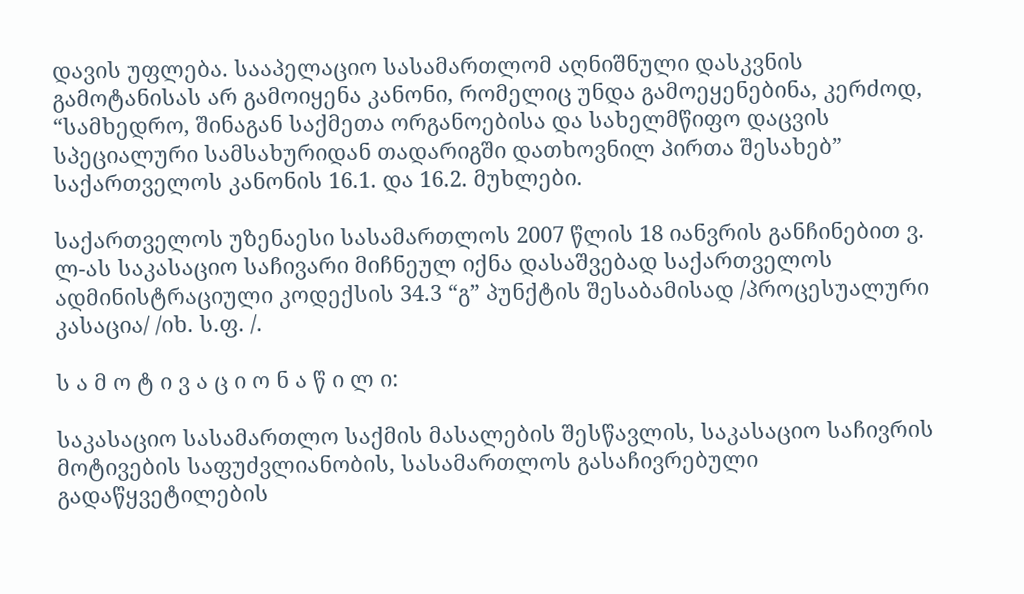დავის უფლება. სააპელაციო სასამართლომ აღნიშნული დასკვნის გამოტანისას არ გამოიყენა კანონი, რომელიც უნდა გამოეყენებინა, კერძოდ, “სამხედრო, შინაგან საქმეთა ორგანოებისა და სახელმწიფო დაცვის სპეციალური სამსახურიდან თადარიგში დათხოვნილ პირთა შესახებ” საქართველოს კანონის 16.1. და 16.2. მუხლები.

საქართველოს უზენაესი სასამართლოს 2007 წლის 18 იანვრის განჩინებით ვ. ლ-ას საკასაციო საჩივარი მიჩნეულ იქნა დასაშვებად საქართველოს ადმინისტრაციული კოდექსის 34.3 “გ” პუნქტის შესაბამისად /პროცესუალური კასაცია/ /იხ. ს.ფ. /.

ს ა მ ო ტ ი ვ ა ც ი ო ნ ა წ ი ლ ი:

საკასაციო სასამართლო საქმის მასალების შესწავლის, საკასაციო საჩივრის მოტივების საფუძვლიანობის, სასამართლოს გასაჩივრებული გადაწყვეტილების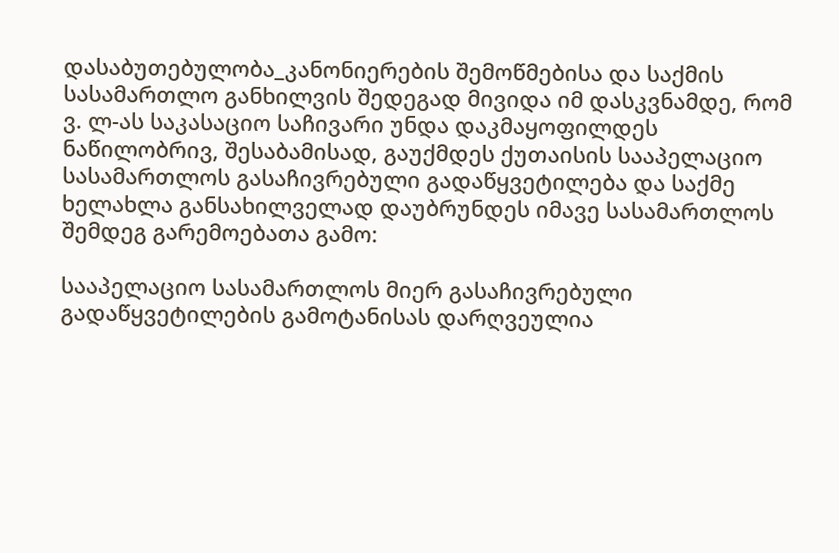დასაბუთებულობა_კანონიერების შემოწმებისა და საქმის სასამართლო განხილვის შედეგად მივიდა იმ დასკვნამდე, რომ ვ. ლ-ას საკასაციო საჩივარი უნდა დაკმაყოფილდეს ნაწილობრივ, შესაბამისად, გაუქმდეს ქუთაისის სააპელაციო სასამართლოს გასაჩივრებული გადაწყვეტილება და საქმე ხელახლა განსახილველად დაუბრუნდეს იმავე სასამართლოს შემდეგ გარემოებათა გამო:

სააპელაციო სასამართლოს მიერ გასაჩივრებული გადაწყვეტილების გამოტანისას დარღვეულია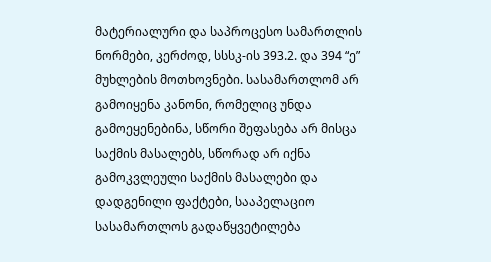მატერიალური და საპროცესო სამართლის ნორმები, კერძოდ, სსსკ-ის 393.2. და 394 “ე” მუხლების მოთხოვნები. სასამართლომ არ გამოიყენა კანონი, რომელიც უნდა გამოეყენებინა, სწორი შეფასება არ მისცა საქმის მასალებს, სწორად არ იქნა გამოკვლეული საქმის მასალები და დადგენილი ფაქტები, სააპელაციო სასამართლოს გადაწყვეტილება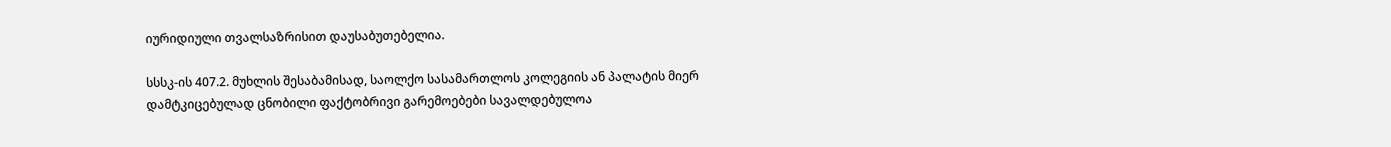იურიდიული თვალსაზრისით დაუსაბუთებელია.

სსსკ-ის 407.2. მუხლის შესაბამისად, საოლქო სასამართლოს კოლეგიის ან პალატის მიერ დამტკიცებულად ცნობილი ფაქტობრივი გარემოებები სავალდებულოა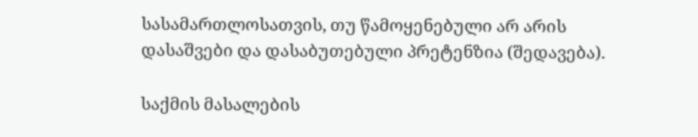სასამართლოსათვის, თუ წამოყენებული არ არის დასაშვები და დასაბუთებული პრეტენზია (შედავება).

საქმის მასალების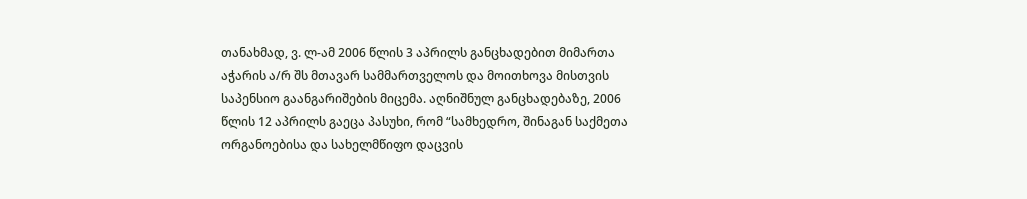თანახმად, ვ. ლ-ამ 2006 წლის 3 აპრილს განცხადებით მიმართა აჭარის ა/რ შს მთავარ სამმართველოს და მოითხოვა მისთვის საპენსიო გაანგარიშების მიცემა. აღნიშნულ განცხადებაზე, 2006 წლის 12 აპრილს გაეცა პასუხი, რომ “სამხედრო, შინაგან საქმეთა ორგანოებისა და სახელმწიფო დაცვის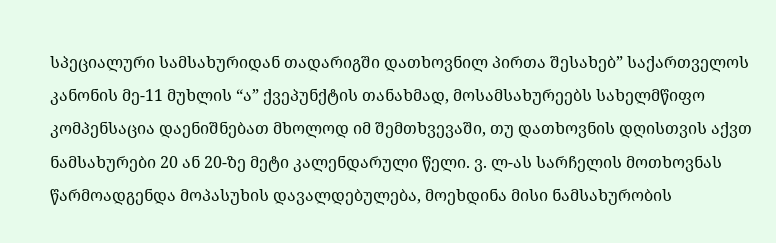სპეციალური სამსახურიდან თადარიგში დათხოვნილ პირთა შესახებ” საქართველოს კანონის მე-11 მუხლის “ა” ქვეპუნქტის თანახმად, მოსამსახურეებს სახელმწიფო კომპენსაცია დაენიშნებათ მხოლოდ იმ შემთხვევაში, თუ დათხოვნის დღისთვის აქვთ ნამსახურები 20 ან 20-ზე მეტი კალენდარული წელი. ვ. ლ-ას სარჩელის მოთხოვნას წარმოადგენდა მოპასუხის დავალდებულება, მოეხდინა მისი ნამსახურობის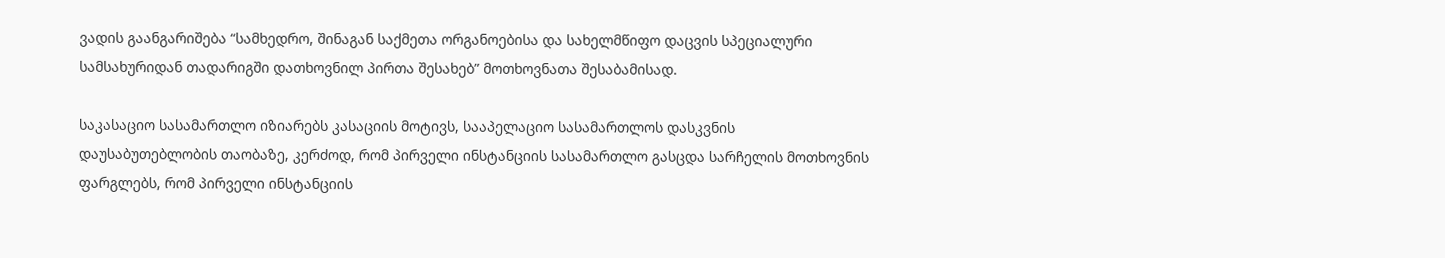ვადის გაანგარიშება “სამხედრო, შინაგან საქმეთა ორგანოებისა და სახელმწიფო დაცვის სპეციალური სამსახურიდან თადარიგში დათხოვნილ პირთა შესახებ” მოთხოვნათა შესაბამისად.

საკასაციო სასამართლო იზიარებს კასაციის მოტივს, სააპელაციო სასამართლოს დასკვნის დაუსაბუთებლობის თაობაზე, კერძოდ, რომ პირველი ინსტანციის სასამართლო გასცდა სარჩელის მოთხოვნის ფარგლებს, რომ პირველი ინსტანციის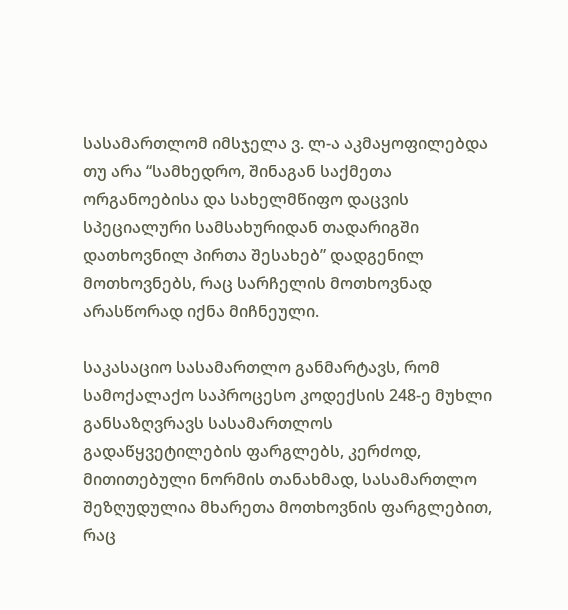სასამართლომ იმსჯელა ვ. ლ-ა აკმაყოფილებდა თუ არა “სამხედრო, შინაგან საქმეთა ორგანოებისა და სახელმწიფო დაცვის სპეციალური სამსახურიდან თადარიგში დათხოვნილ პირთა შესახებ” დადგენილ მოთხოვნებს, რაც სარჩელის მოთხოვნად არასწორად იქნა მიჩნეული.

საკასაციო სასამართლო განმარტავს, რომ სამოქალაქო საპროცესო კოდექსის 248-ე მუხლი განსაზღვრავს სასამართლოს გადაწყვეტილების ფარგლებს, კერძოდ, მითითებული ნორმის თანახმად, სასამართლო შეზღუდულია მხარეთა მოთხოვნის ფარგლებით, რაც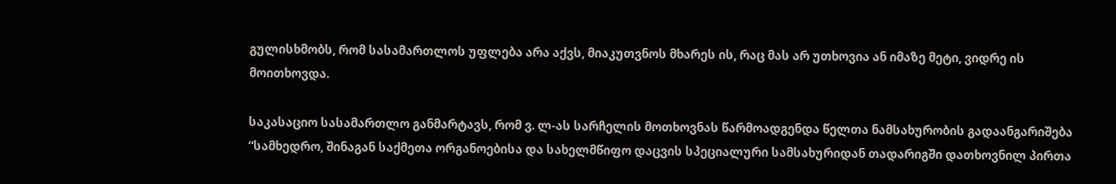გულისხმობს, რომ სასამართლოს უფლება არა აქვს, მიაკუთვნოს მხარეს ის, რაც მას არ უთხოვია ან იმაზე მეტი, ვიდრე ის მოითხოვდა.

საკასაციო სასამართლო განმარტავს, რომ ვ. ლ-ას სარჩელის მოთხოვნას წარმოადგენდა წელთა ნამსახურობის გადაანგარიშება “სამხედრო, შინაგან საქმეთა ორგანოებისა და სახელმწიფო დაცვის სპეციალური სამსახურიდან თადარიგში დათხოვნილ პირთა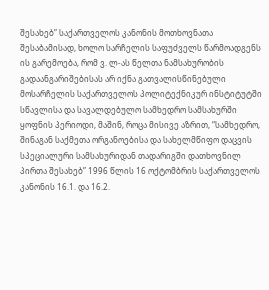შესახებ” საქართველოს კანონის მოთხოვნათა შესაბამისად, ხოლო სარჩელის საფუძველს წარმოადგენს ის გარემოება, რომ ვ. ლ-ას წელთა ნამსახურობის გადაანგარიშებისას არ იქნა გათვალისწინებული მოსარჩელის საქართველოს პოლიტექნიკურ ინსტიტუტში სწავლისა და სავალდებულო სამხედრო სამსახურში ყოფნის პერიოდი, მაშინ, როცა მისივე აზრით, “სამხედრო, შინაგან საქმეთა ორგანოებისა და სახელმწიფო დაცვის სპეციალური სამსახურიდან თადარიგში დათხოვნილ პირთა შესახებ” 1996 წლის 16 ოქტომბრის საქართველოს კანონის 16.1. და 16.2.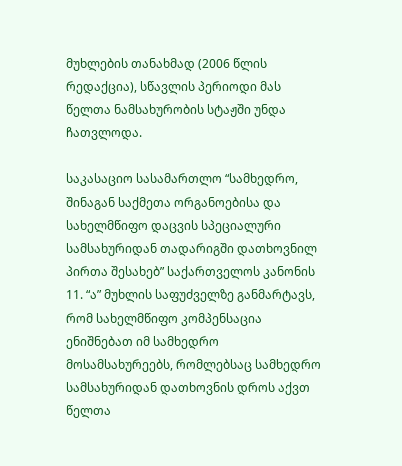მუხლების თანახმად (2006 წლის რედაქცია), სწავლის პერიოდი მას წელთა ნამსახურობის სტაჟში უნდა ჩათვლოდა.

საკასაციო სასამართლო “სამხედრო, შინაგან საქმეთა ორგანოებისა და სახელმწიფო დაცვის სპეციალური სამსახურიდან თადარიგში დათხოვნილ პირთა შესახებ” საქართველოს კანონის 11. “ა” მუხლის საფუძველზე განმარტავს, რომ სახელმწიფო კომპენსაცია ენიშნებათ იმ სამხედრო მოსამსახურეებს, რომლებსაც სამხედრო სამსახურიდან დათხოვნის დროს აქვთ წელთა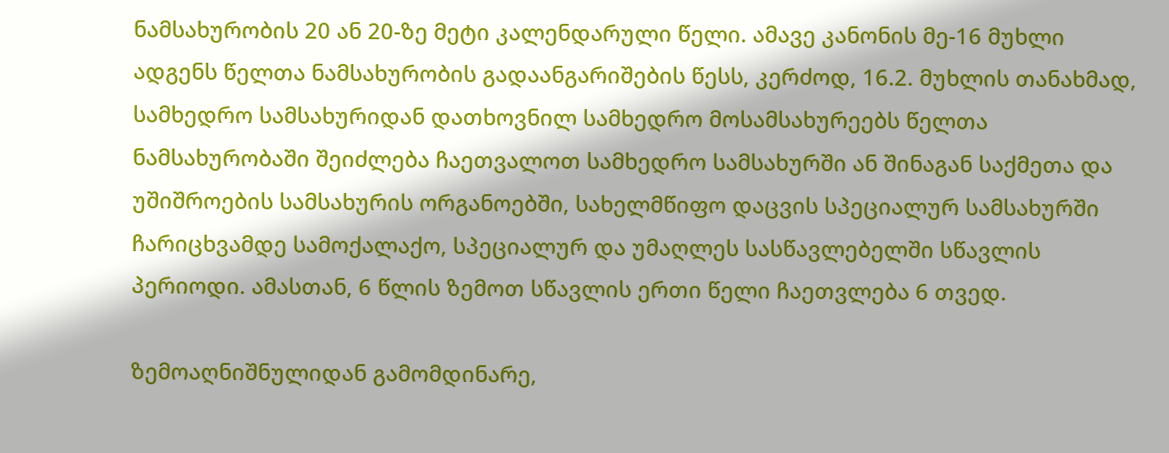ნამსახურობის 20 ან 20-ზე მეტი კალენდარული წელი. ამავე კანონის მე-16 მუხლი ადგენს წელთა ნამსახურობის გადაანგარიშების წესს, კერძოდ, 16.2. მუხლის თანახმად, სამხედრო სამსახურიდან დათხოვნილ სამხედრო მოსამსახურეებს წელთა ნამსახურობაში შეიძლება ჩაეთვალოთ სამხედრო სამსახურში ან შინაგან საქმეთა და უშიშროების სამსახურის ორგანოებში, სახელმწიფო დაცვის სპეციალურ სამსახურში ჩარიცხვამდე სამოქალაქო, სპეციალურ და უმაღლეს სასწავლებელში სწავლის პერიოდი. ამასთან, 6 წლის ზემოთ სწავლის ერთი წელი ჩაეთვლება 6 თვედ.

ზემოაღნიშნულიდან გამომდინარე,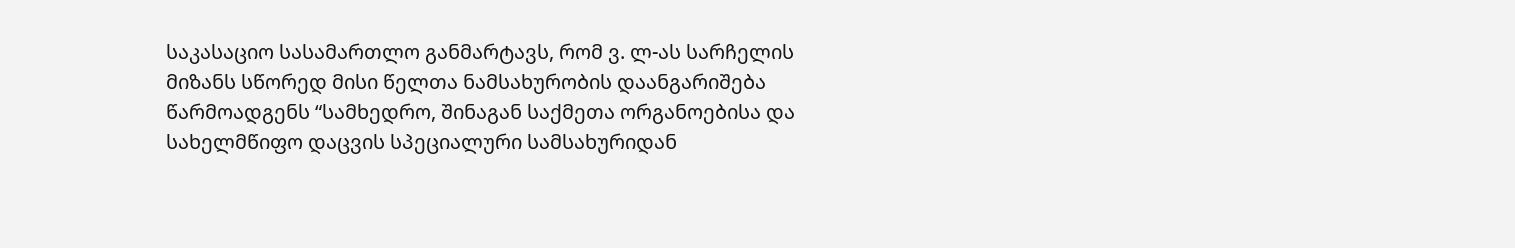საკასაციო სასამართლო განმარტავს, რომ ვ. ლ-ას სარჩელის მიზანს სწორედ მისი წელთა ნამსახურობის დაანგარიშება წარმოადგენს “სამხედრო, შინაგან საქმეთა ორგანოებისა და სახელმწიფო დაცვის სპეციალური სამსახურიდან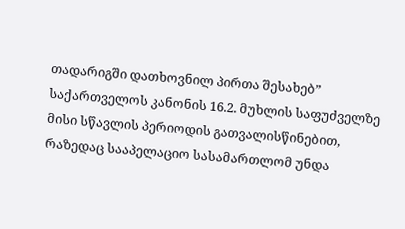თადარიგში დათხოვნილ პირთა შესახებ” საქართველოს კანონის 16.2. მუხლის საფუძველზე მისი სწავლის პერიოდის გათვალისწინებით, რაზედაც სააპელაციო სასამართლომ უნდა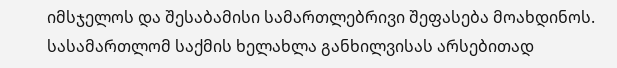იმსჯელოს და შესაბამისი სამართლებრივი შეფასება მოახდინოს. სასამართლომ საქმის ხელახლა განხილვისას არსებითად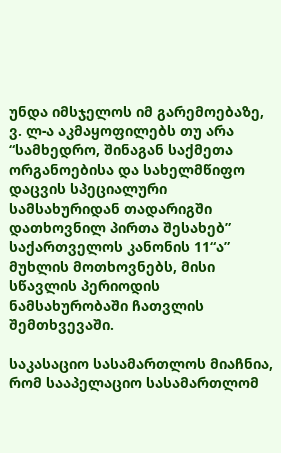უნდა იმსჯელოს იმ გარემოებაზე, ვ. ლ-ა აკმაყოფილებს თუ არა “სამხედრო, შინაგან საქმეთა ორგანოებისა და სახელმწიფო დაცვის სპეციალური სამსახურიდან თადარიგში დათხოვნილ პირთა შესახებ” საქართველოს კანონის 11“ა” მუხლის მოთხოვნებს, მისი სწავლის პერიოდის ნამსახურობაში ჩათვლის შემთხვევაში.

საკასაციო სასამართლოს მიაჩნია, რომ სააპელაციო სასამართლომ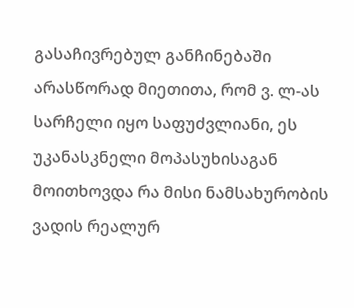გასაჩივრებულ განჩინებაში არასწორად მიეთითა, რომ ვ. ლ-ას სარჩელი იყო საფუძვლიანი, ეს უკანასკნელი მოპასუხისაგან მოითხოვდა რა მისი ნამსახურობის ვადის რეალურ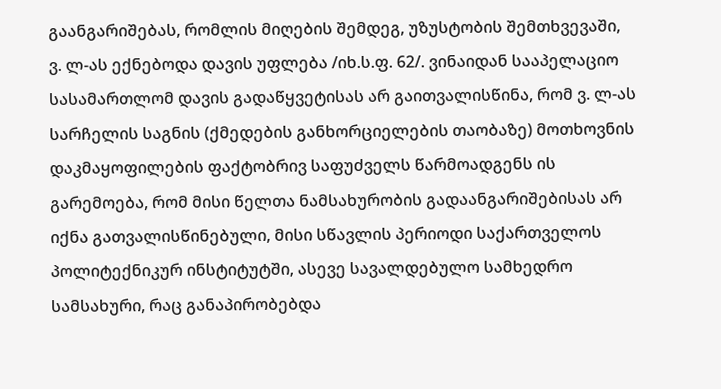გაანგარიშებას, რომლის მიღების შემდეგ, უზუსტობის შემთხვევაში, ვ. ლ-ას ექნებოდა დავის უფლება /იხ.ს.ფ. 62/. ვინაიდან სააპელაციო სასამართლომ დავის გადაწყვეტისას არ გაითვალისწინა, რომ ვ. ლ-ას სარჩელის საგნის (ქმედების განხორციელების თაობაზე) მოთხოვნის დაკმაყოფილების ფაქტობრივ საფუძველს წარმოადგენს ის გარემოება, რომ მისი წელთა ნამსახურობის გადაანგარიშებისას არ იქნა გათვალისწინებული, მისი სწავლის პერიოდი საქართველოს პოლიტექნიკურ ინსტიტუტში, ასევე სავალდებულო სამხედრო სამსახური, რაც განაპირობებდა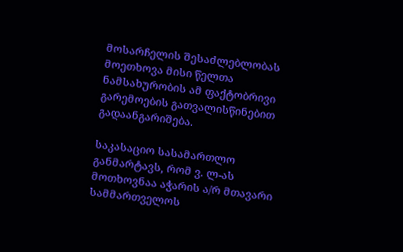მოსარჩელის შესაძლებლობას მოეთხოვა მისი წელთა ნამსახურობის ამ ფაქტობრივი გარემოების გათვალისწინებით გადაანგარიშება.

საკასაციო სასამართლო განმარტავს, რომ ვ. ლ-ას მოთხოვნაა აჭარის ა/რ მთავარი სამმართველოს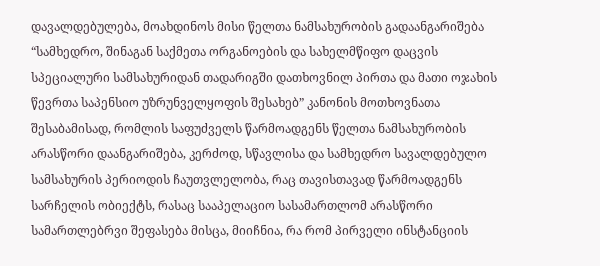დავალდებულება, მოახდინოს მისი წელთა ნამსახურობის გადაანგარიშება “სამხედრო, შინაგან საქმეთა ორგანოების და სახელმწიფო დაცვის სპეციალური სამსახურიდან თადარიგში დათხოვნილ პირთა და მათი ოჯახის წევრთა საპენსიო უზრუნველყოფის შესახებ” კანონის მოთხოვნათა შესაბამისად, რომლის საფუძველს წარმოადგენს წელთა ნამსახურობის არასწორი დაანგარიშება, კერძოდ, სწავლისა და სამხედრო სავალდებულო სამსახურის პერიოდის ჩაუთვლელობა, რაც თავისთავად წარმოადგენს სარჩელის ობიექტს, რასაც სააპელაციო სასამართლომ არასწორი სამართლებრვი შეფასება მისცა, მიიჩნია, რა რომ პირველი ინსტანციის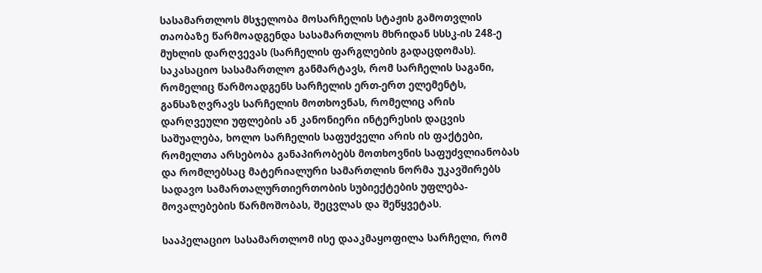სასამართლოს მსჯელობა მოსარჩელის სტაჟის გამოთვლის თაობაზე წარმოადგენდა სასამართლოს მხრიდან სსსკ-ის 248-ე მუხლის დარღვევას (სარჩელის ფარგლების გადაცდომას). საკასაციო სასამართლო განმარტავს, რომ სარჩელის საგანი, რომელიც წარმოადგენს სარჩელის ერთ-ერთ ელემენტს, განსაზღვრავს სარჩელის მოთხოვნას, რომელიც არის დარღვეული უფლების ან კანონიერი ინტერესის დაცვის საშუალება, ხოლო სარჩელის საფუძველი არის ის ფაქტები, რომელთა არსებობა განაპირობებს მოთხოვნის საფუძვლიანობას და რომლებსაც მატერიალური სამართლის ნორმა უკავშირებს სადავო სამართალურთიერთობის სუბიექტების უფლება-მოვალებების წარმოშობას, შეცვლას და შეწყვეტას.

სააპელაციო სასამართლომ ისე დააკმაყოფილა სარჩელი, რომ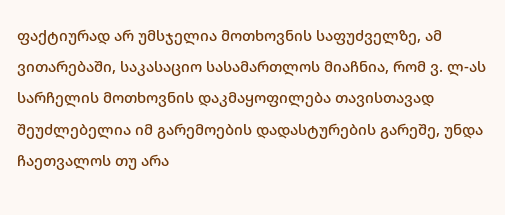ფაქტიურად არ უმსჯელია მოთხოვნის საფუძველზე, ამ ვითარებაში, საკასაციო სასამართლოს მიაჩნია, რომ ვ. ლ-ას სარჩელის მოთხოვნის დაკმაყოფილება თავისთავად შეუძლებელია იმ გარემოების დადასტურების გარეშე, უნდა ჩაეთვალოს თუ არა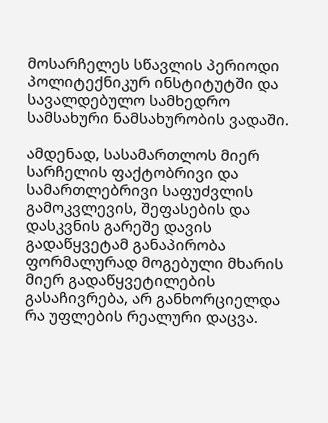მოსარჩელეს სწავლის პერიოდი პოლიტექნიკურ ინსტიტუტში და სავალდებულო სამხედრო სამსახური ნამსახურობის ვადაში.

ამდენად, სასამართლოს მიერ სარჩელის ფაქტობრივი და სამართლებრივი საფუძვლის გამოკვლევის, შეფასების და დასკვნის გარეშე დავის გადაწყვეტამ განაპირობა ფორმალურად მოგებული მხარის მიერ გადაწყვეტილების გასაჩივრება, არ განხორციელდა რა უფლების რეალური დაცვა.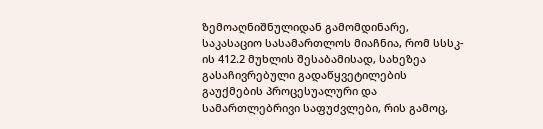ზემოაღნიშნულიდან გამომდინარე, საკასაციო სასამართლოს მიაჩნია, რომ სსსკ-ის 412.2 მუხლის შესაბამისად, სახეზეა გასაჩივრებული გადაწყვეტილების გაუქმების პროცესუალური და სამართლებრივი საფუძვლები, რის გამოც,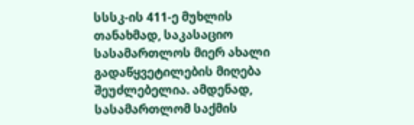სსსკ-ის 411-ე მუხლის თანახმად, საკასაციო სასამართლოს მიერ ახალი გადაწყვეტილების მიღება შეუძლებელია. ამდენად, სასამართლომ საქმის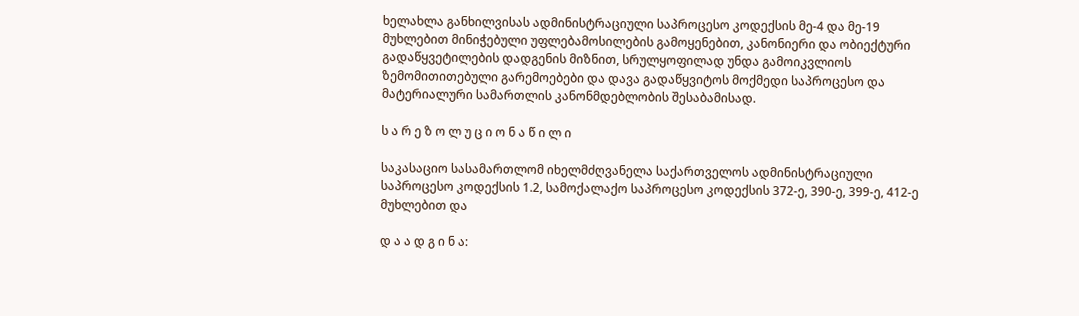ხელახლა განხილვისას ადმინისტრაციული საპროცესო კოდექსის მე-4 და მე-19 მუხლებით მინიჭებული უფლებამოსილების გამოყენებით, კანონიერი და ობიექტური გადაწყვეტილების დადგენის მიზნით, სრულყოფილად უნდა გამოიკვლიოს ზემომითითებული გარემოებები და დავა გადაწყვიტოს მოქმედი საპროცესო და მატერიალური სამართლის კანონმდებლობის შესაბამისად.

ს ა რ ე ზ ო ლ უ ც ი ო ნ ა წ ი ლ ი

საკასაციო სასამართლომ იხელმძღვანელა საქართველოს ადმინისტრაციული საპროცესო კოდექსის 1.2, სამოქალაქო საპროცესო კოდექსის 372-ე, 390-ე, 399-ე, 412-ე მუხლებით და

დ ა ა დ გ ი ნ ა: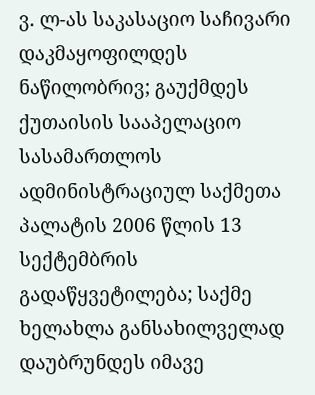ვ. ლ-ას საკასაციო საჩივარი დაკმაყოფილდეს ნაწილობრივ; გაუქმდეს ქუთაისის სააპელაციო სასამართლოს ადმინისტრაციულ საქმეთა პალატის 2006 წლის 13 სექტემბრის გადაწყვეტილება; საქმე ხელახლა განსახილველად დაუბრუნდეს იმავე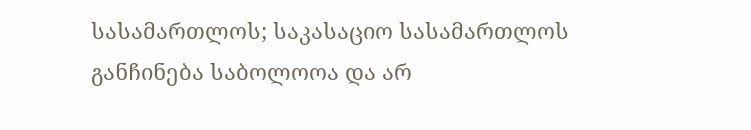სასამართლოს; საკასაციო სასამართლოს განჩინება საბოლოოა და არ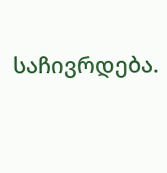საჩივრდება.